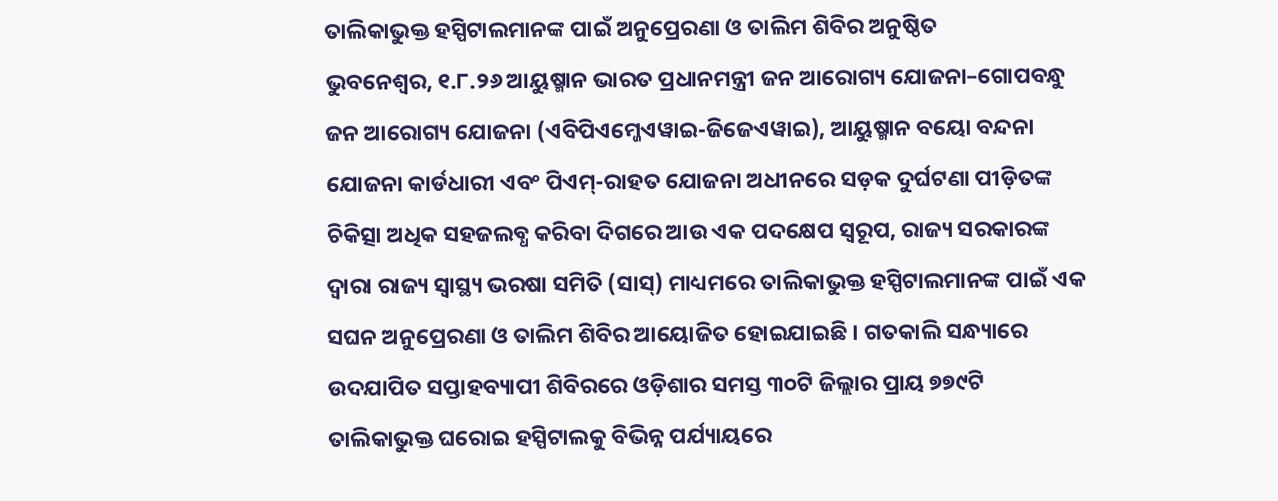ତାଲିକାଭୁକ୍ତ ହସ୍ପିଟାଲମାନଙ୍କ ପାଇଁ ଅନୁପ୍ରେରଣା ଓ ତାଲିମ ଶିବିର ଅନୁଷ୍ଠିତ
ଭୁବନେଶ୍ୱର, ୧.୮.୨୬ ଆୟୁଷ୍ମାନ ଭାରତ ପ୍ରଧାନମନ୍ତ୍ରୀ ଜନ ଆରୋଗ୍ୟ ଯୋଜନା–ଗୋପବନ୍ଧୁ ଜନ ଆରୋଗ୍ୟ ଯୋଜନା (ଏବିପିଏମ୍ଜେଏୱାଇ-ଜିଜେଏୱାଇ), ଆୟୁଷ୍ମାନ ବୟୋ ବନ୍ଦନା ଯୋଜନା କାର୍ଡଧାରୀ ଏବଂ ପିଏମ୍-ରାହତ ଯୋଜନା ଅଧୀନରେ ସଡ଼କ ଦୁର୍ଘଟଣା ପୀଡ଼ିତଙ୍କ ଚିକିତ୍ସା ଅଧିକ ସହଜଲବ୍ଧ କରିବା ଦିଗରେ ଆଉ ଏକ ପଦକ୍ଷେପ ସ୍ୱରୂପ, ରାଜ୍ୟ ସରକାରଙ୍କ ଦ୍ଵାରା ରାଜ୍ୟ ସ୍ୱାସ୍ଥ୍ୟ ଭରଷା ସମିତି (ସାସ୍) ମାଧ୍ୟମରେ ତାଲିକାଭୁକ୍ତ ହସ୍ପିଟାଲମାନଙ୍କ ପାଇଁ ଏକ ସଘନ ଅନୁପ୍ରେରଣା ଓ ତାଲିମ ଶିବିର ଆୟୋଜିତ ହୋଇଯାଇଛି । ଗତକାଲି ସନ୍ଧ୍ୟାରେ ଉଦଯାପିତ ସପ୍ତାହବ୍ୟାପୀ ଶିବିରରେ ଓଡ଼ିଶାର ସମସ୍ତ ୩୦ଟି ଜିଲ୍ଲାର ପ୍ରାୟ ୭୭୯ଟି ତାଲିକାଭୁକ୍ତ ଘରୋଇ ହସ୍ପିଟାଲକୁ ବିଭିନ୍ନ ପର୍ଯ୍ୟାୟରେ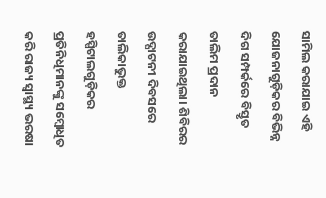ସାମିଲ କରାଯାଇ ଏହି ଯୋଜନାଗୁଡ଼ିକର ବିଭିନ୍ନ ଦିଗ ସମ୍ପର୍କରେ ବିସ୍ତୃତ ତାଲିମ ପ୍ରଦାନ କରାଯାଇଥିଲା। ଶିବିରର ଉଦ୍ଘାଟନୀ ଦିବସରେ ତାଲିକାଭୁକ୍ତ ହସ୍ପିଟାଲଗୁଡ଼ିକର ପ୍ରତିନିଧିମାନଙ୍କୁ ସମ୍ବୋଧିତ କରି ରାଜ୍ୟ ସ୍ୱାସ୍ଥ୍ୟ ଭରଷା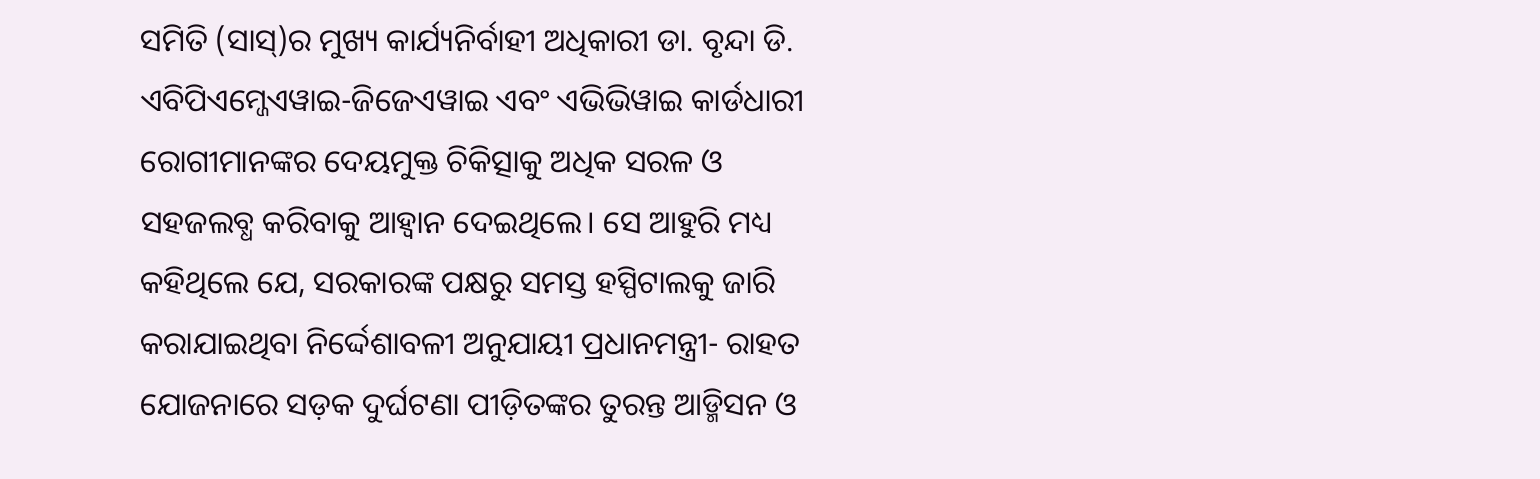ସମିତି (ସାସ୍)ର ମୁଖ୍ୟ କାର୍ଯ୍ୟନିର୍ବାହୀ ଅଧିକାରୀ ଡା. ବୃନ୍ଦା ଡି. ଏବିପିଏମ୍ଜେଏୱାଇ-ଜିଜେଏୱାଇ ଏବଂ ଏଭିଭିୱାଇ କାର୍ଡଧାରୀ ରୋଗୀମାନଙ୍କର ଦେୟମୁକ୍ତ ଚିକିତ୍ସାକୁ ଅଧିକ ସରଳ ଓ ସହଜଲବ୍ଧ କରିବାକୁ ଆହ୍ୱାନ ଦେଇଥିଲେ। ସେ ଆହୁରି ମଧ୍ୟ କହିଥିଲେ ଯେ, ସରକାରଙ୍କ ପକ୍ଷରୁ ସମସ୍ତ ହସ୍ପିଟାଲକୁ ଜାରି କରାଯାଇଥିବା ନିର୍ଦ୍ଦେଶାବଳୀ ଅନୁଯାୟୀ ପ୍ରଧାନମନ୍ତ୍ରୀ- ରାହତ ଯୋଜନାରେ ସଡ଼କ ଦୁର୍ଘଟଣା ପୀଡ଼ିତଙ୍କର ତୁରନ୍ତ ଆଡ୍ମିସନ ଓ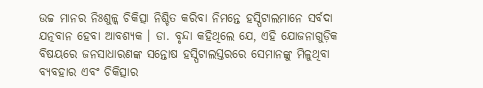ଉଚ୍ଚ ମାନର ନିଃଶୁଳ୍କ ଚିକିତ୍ସା ନିଶ୍ଚିତ କରିବା ନିମନ୍ତେ ହସ୍ପିଟାଲମାନେ ସର୍ବଦା ଯତ୍ନବାନ ହେବା ଆବଶ୍ୟକ । ଡା. ବୃନ୍ଦା କହିଥିଲେ ଯେ, ଏହି ଯୋଜନାଗୁଡ଼ିକ ବିଷୟରେ ଜନସାଧାରଣଙ୍କ ସନ୍ତୋଷ ହସ୍ପିଟାଲସ୍ତରରେ ସେମାନଙ୍କୁ ମିଳୁଥିବା ବ୍ୟବହାର ଏବଂ ଚିକିତ୍ସାର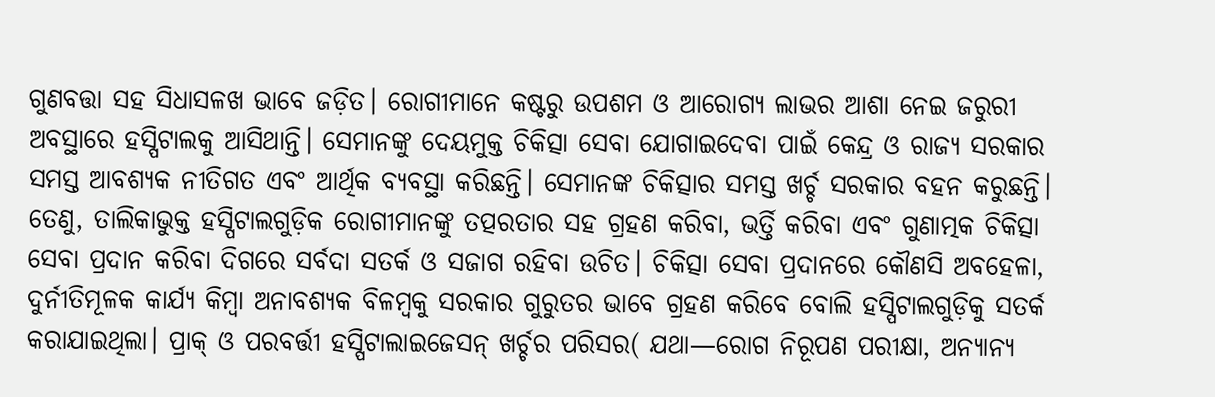ଗୁଣବତ୍ତା ସହ ସିଧାସଳଖ ଭାବେ ଜଡ଼ିତ। ରୋଗୀମାନେ କଷ୍ଟରୁ ଉପଶମ ଓ ଆରୋଗ୍ୟ ଲାଭର ଆଶା ନେଇ ଜରୁରୀ ଅବସ୍ଥାରେ ହସ୍ପିଟାଲକୁ ଆସିଥାନ୍ତି। ସେମାନଙ୍କୁ ଦେୟମୁକ୍ତ ଚିକିତ୍ସା ସେବା ଯୋଗାଇଦେବା ପାଇଁ କେନ୍ଦ୍ର ଓ ରାଜ୍ୟ ସରକାର ସମସ୍ତ ଆବଶ୍ୟକ ନୀତିଗତ ଏବଂ ଆର୍ଥିକ ବ୍ୟବସ୍ଥା କରିଛନ୍ତି। ସେମାନଙ୍କ ଚିକିତ୍ସାର ସମସ୍ତ ଖର୍ଚ୍ଚ ସରକାର ବହନ କରୁଛନ୍ତି। ତେଣୁ, ତାଲିକାଭୁକ୍ତ ହସ୍ପିଟାଲଗୁଡ଼ିକ ରୋଗୀମାନଙ୍କୁ ତତ୍ପରତାର ସହ ଗ୍ରହଣ କରିବା, ଭର୍ତ୍ତି କରିବା ଏବଂ ଗୁଣାତ୍ମକ ଚିକିତ୍ସା ସେବା ପ୍ରଦାନ କରିବା ଦିଗରେ ସର୍ବଦା ସତର୍କ ଓ ସଜାଗ ରହିବା ଉଚିତ। ଚିକିତ୍ସା ସେବା ପ୍ରଦାନରେ କୌଣସି ଅବହେଳା, ଦୁର୍ନୀତିମୂଳକ କାର୍ଯ୍ୟ କିମ୍ବା ଅନାବଶ୍ୟକ ବିଳମ୍ବକୁ ସରକାର ଗୁରୁତର ଭାବେ ଗ୍ରହଣ କରିବେ ବୋଲି ହସ୍ପିଟାଲଗୁଡ଼ିକୁ ସତର୍କ କରାଯାଇଥିଲା। ପ୍ରାକ୍ ଓ ପରବର୍ତ୍ତୀ ହସ୍ପିଟାଲାଇଜେସନ୍ ଖର୍ଚ୍ଚର ପରିସର( ଯଥା—ରୋଗ ନିରୂପଣ ପରୀକ୍ଷା, ଅନ୍ୟାନ୍ୟ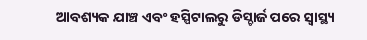ଆବଶ୍ୟକ ଯାଞ୍ଚ ଏବଂ ହସ୍ପିଟାଲରୁ ଡିସ୍ଚାର୍ଜ ପରେ ସ୍ୱାସ୍ଥ୍ୟ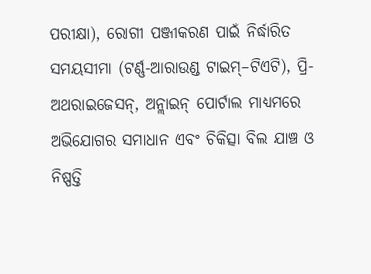ପରୀକ୍ଷା), ରୋଗୀ ପଞ୍ଜୀକରଣ ପାଇଁ ନିର୍ଦ୍ଧାରିତ ସମୟସୀମା (ଟର୍ଣ୍ଣ-ଆରାଉଣ୍ଡ ଟାଇମ୍–ଟିଏଟି), ପ୍ରି-ଅଥରାଇଜେସନ୍, ଅନ୍ଲାଇନ୍ ପୋର୍ଟାଲ ମାଧ୍ୟମରେ ଅଭିଯୋଗର ସମାଧାନ ଏବଂ ଚିକିତ୍ସା ବିଲ ଯାଞ୍ଚ ଓ ନିଷ୍ପତ୍ତି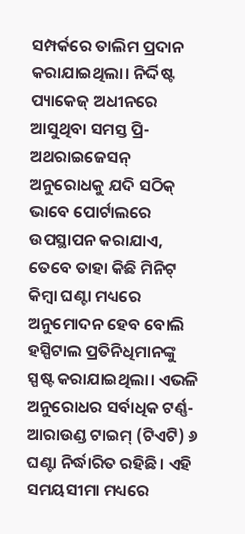ସମ୍ପର୍କରେ ତାଲିମ ପ୍ରଦାନ କରାଯାଇଥିଲା। ନିର୍ଦ୍ଦିଷ୍ଟ ପ୍ୟାକେଜ୍ ଅଧୀନରେ ଆସୁଥିବା ସମସ୍ତ ପ୍ରି-ଅଥରାଇଜେସନ୍ ଅନୁରୋଧକୁ ଯଦି ସଠିକ୍ ଭାବେ ପୋର୍ଟାଲରେ ଉପସ୍ଥାପନ କରାଯାଏ, ତେବେ ତାହା କିଛି ମିନିଟ୍ କିମ୍ବା ଘଣ୍ଟା ମଧ୍ୟରେ ଅନୁମୋଦନ ହେବ ବୋଲି ହସ୍ପିଟାଲ ପ୍ରତିନିଧିମାନଙ୍କୁ ସ୍ପଷ୍ଟ କରାଯାଇଥିଲା। ଏଭଳି ଅନୁରୋଧର ସର୍ବାଧିକ ଟର୍ଣ୍ଣ-ଆରାଉଣ୍ଡ ଟାଇମ୍ (ଟିଏଟି) ୬ ଘଣ୍ଟା ନିର୍ଦ୍ଧାରିତ ରହିଛି। ଏହି ସମୟସୀମା ମଧ୍ୟରେ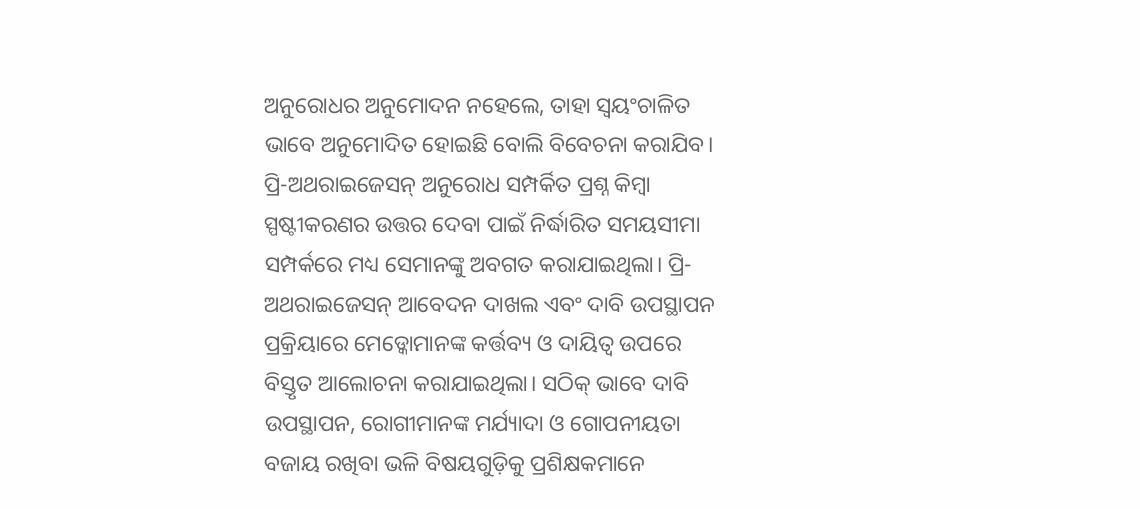ଅନୁରୋଧର ଅନୁମୋଦନ ନହେଲେ, ତାହା ସ୍ୱୟଂଚାଳିତ ଭାବେ ଅନୁମୋଦିତ ହୋଇଛି ବୋଲି ବିବେଚନା କରାଯିବ। ପ୍ରି-ଅଥରାଇଜେସନ୍ ଅନୁରୋଧ ସମ୍ପର୍କିତ ପ୍ରଶ୍ନ କିମ୍ବା ସ୍ପଷ୍ଟୀକରଣର ଉତ୍ତର ଦେବା ପାଇଁ ନିର୍ଦ୍ଧାରିତ ସମୟସୀମା ସମ୍ପର୍କରେ ମଧ୍ୟ ସେମାନଙ୍କୁ ଅବଗତ କରାଯାଇଥିଲା। ପ୍ରି-ଅଥରାଇଜେସନ୍ ଆବେଦନ ଦାଖଲ ଏବଂ ଦାବି ଉପସ୍ଥାପନ ପ୍ରକ୍ରିୟାରେ ମେଡ୍କୋମାନଙ୍କ କର୍ତ୍ତବ୍ୟ ଓ ଦାୟିତ୍ୱ ଉପରେ ବିସ୍ତୃତ ଆଲୋଚନା କରାଯାଇଥିଲା। ସଠିକ୍ ଭାବେ ଦାବି ଉପସ୍ଥାପନ, ରୋଗୀମାନଙ୍କ ମର୍ଯ୍ୟାଦା ଓ ଗୋପନୀୟତା ବଜାୟ ରଖିବା ଭଳି ବିଷୟଗୁଡ଼ିକୁ ପ୍ରଶିକ୍ଷକମାନେ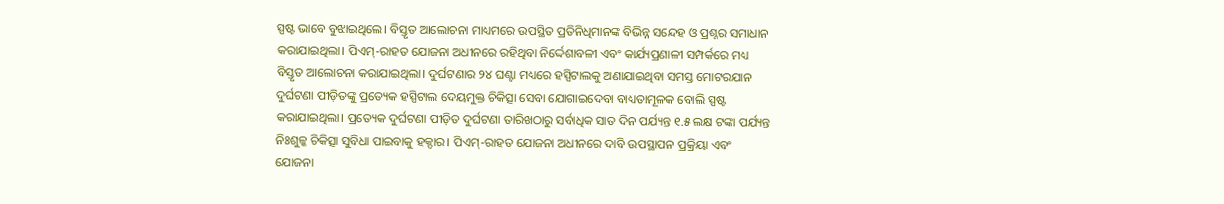ସ୍ପଷ୍ଟ ଭାବେ ବୁଝାଇଥିଲେ। ବିସ୍ତୃତ ଆଲୋଚନା ମାଧ୍ୟମରେ ଉପସ୍ଥିତ ପ୍ରତିନିଧିମାନଙ୍କ ବିଭିନ୍ନ ସନ୍ଦେହ ଓ ପ୍ରଶ୍ନର ସମାଧାନ କରାଯାଇଥିଲା। ପିଏମ୍-ରାହତ ଯୋଜନା ଅଧୀନରେ ରହିଥିବା ନିର୍ଦ୍ଦେଶାବଳୀ ଏବଂ କାର୍ଯ୍ୟପ୍ରଣାଳୀ ସମ୍ପର୍କରେ ମଧ୍ୟ ବିସ୍ତୃତ ଆଲୋଚନା କରାଯାଇଥିଲା। ଦୁର୍ଘଟଣାର ୨୪ ଘଣ୍ଟା ମଧ୍ୟରେ ହସ୍ପିଟାଲକୁ ଅଣାଯାଇଥିବା ସମସ୍ତ ମୋଟରଯାନ ଦୁର୍ଘଟଣା ପୀଡ଼ିତଙ୍କୁ ପ୍ରତ୍ୟେକ ହସ୍ପିଟାଲ ଦେୟମୁକ୍ତ ଚିକିତ୍ସା ସେବା ଯୋଗାଇଦେବା ବାଧ୍ୟତାମୂଳକ ବୋଲି ସ୍ପଷ୍ଟ କରାଯାଇଥିଲା। ପ୍ରତ୍ୟେକ ଦୁର୍ଘଟଣା ପୀଡ଼ିତ ଦୁର୍ଘଟଣା ତାରିଖଠାରୁ ସର୍ବାଧିକ ସାତ ଦିନ ପର୍ଯ୍ୟନ୍ତ ୧.୫ ଲକ୍ଷ ଟଙ୍କା ପର୍ଯ୍ୟନ୍ତ ନିଃଶୁଳ୍କ ଚିକିତ୍ସା ସୁବିଧା ପାଇବାକୁ ହକ୍ଦାର। ପିଏମ୍-ରାହତ ଯୋଜନା ଅଧୀନରେ ଦାବି ଉପସ୍ଥାପନ ପ୍ରକ୍ରିୟା ଏବଂ ଯୋଜନା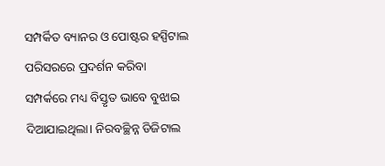ସମ୍ପର୍କିତ ବ୍ୟାନର ଓ ପୋଷ୍ଟର ହସ୍ପିଟାଲ ପରିସରରେ ପ୍ରଦର୍ଶନ କରିବା ସମ୍ପର୍କରେ ମଧ୍ୟ ବିସ୍ତୃତ ଭାବେ ବୁଝାଇ ଦିଆଯାଇଥିଲା। ନିରବଚ୍ଛିନ୍ନ ଡିଜିଟାଲ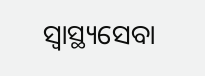ସ୍ୱାସ୍ଥ୍ୟସେବା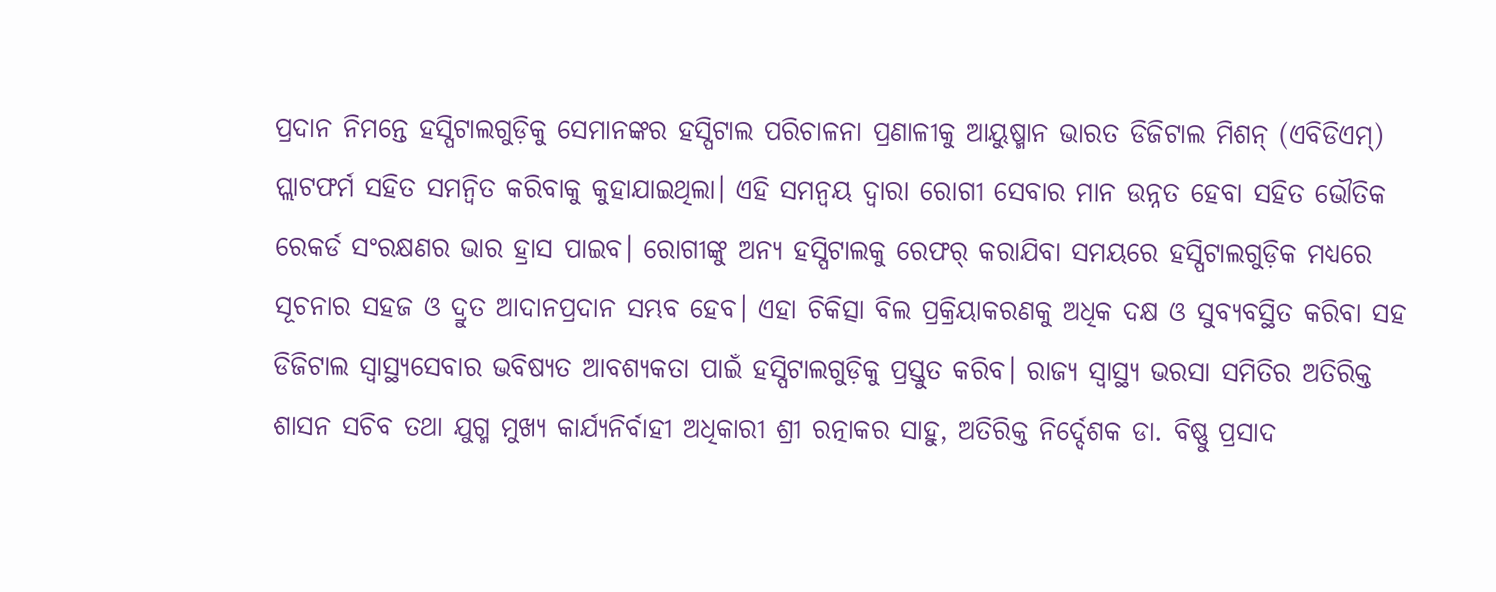ପ୍ରଦାନ ନିମନ୍ତେ ହସ୍ପିଟାଲଗୁଡ଼ିକୁ ସେମାନଙ୍କର ହସ୍ପିଟାଲ ପରିଚାଳନା ପ୍ରଣାଳୀକୁ ଆୟୁଷ୍ମାନ ଭାରତ ଡିଜିଟାଲ ମିଶନ୍ (ଏବିଡିଏମ୍) ପ୍ଲାଟଫର୍ମ ସହିତ ସମନ୍ୱିତ କରିବାକୁ କୁହାଯାଇଥିଲା। ଏହି ସମନ୍ୱୟ ଦ୍ୱାରା ରୋଗୀ ସେବାର ମାନ ଉନ୍ନତ ହେବା ସହିତ ଭୌତିକ ରେକର୍ଡ ସଂରକ୍ଷଣର ଭାର ହ୍ରାସ ପାଇବ। ରୋଗୀଙ୍କୁ ଅନ୍ୟ ହସ୍ପିଟାଲକୁ ରେଫର୍ କରାଯିବା ସମୟରେ ହସ୍ପିଟାଲଗୁଡ଼ିକ ମଧ୍ୟରେ ସୂଚନାର ସହଜ ଓ ଦ୍ରୁତ ଆଦାନପ୍ରଦାନ ସମ୍ଭବ ହେବ। ଏହା ଚିକିତ୍ସା ବିଲ ପ୍ରକ୍ରିୟାକରଣକୁ ଅଧିକ ଦକ୍ଷ ଓ ସୁବ୍ୟବସ୍ଥିତ କରିବା ସହ ଡିଜିଟାଲ ସ୍ୱାସ୍ଥ୍ୟସେବାର ଭବିଷ୍ୟତ ଆବଶ୍ୟକତା ପାଇଁ ହସ୍ପିଟାଲଗୁଡ଼ିକୁ ପ୍ରସ୍ତୁତ କରିବ। ରାଜ୍ୟ ସ୍ୱାସ୍ଥ୍ୟ ଭରସା ସମିତିର ଅତିରିକ୍ତ ଶାସନ ସଚିବ ତଥା ଯୁଗ୍ମ ମୁଖ୍ୟ କାର୍ଯ୍ୟନିର୍ବାହୀ ଅଧିକାରୀ ଶ୍ରୀ ରତ୍ନାକର ସାହୁ, ଅତିରିକ୍ତ ନିର୍ଦ୍ଦେଶକ ଡା. ବିଷ୍ଣୁ ପ୍ରସାଦ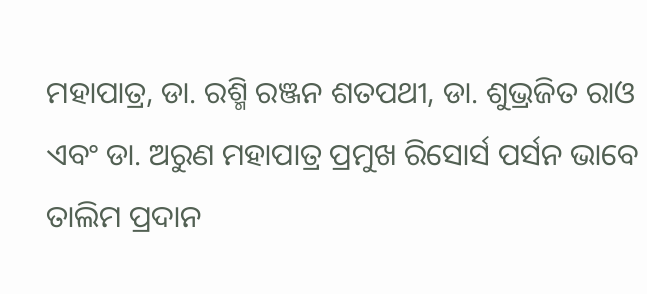ମହାପାତ୍ର, ଡା. ରଶ୍ମି ରଞ୍ଜନ ଶତପଥୀ, ଡା. ଶୁଭ୍ରଜିତ ରାଓ ଏବଂ ଡା. ଅରୁଣ ମହାପାତ୍ର ପ୍ରମୁଖ ରିସୋର୍ସ ପର୍ସନ ଭାବେ ତାଲିମ ପ୍ରଦାନ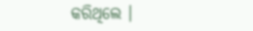କରିଥିଲେ ।